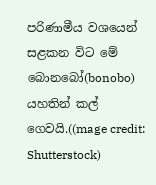පරිණාමීය වශයෙන් සළකන විට මේ බොනබෝ(bonobo) යහතින් කල් ගෙවයි.((mage credit: Shutterstock)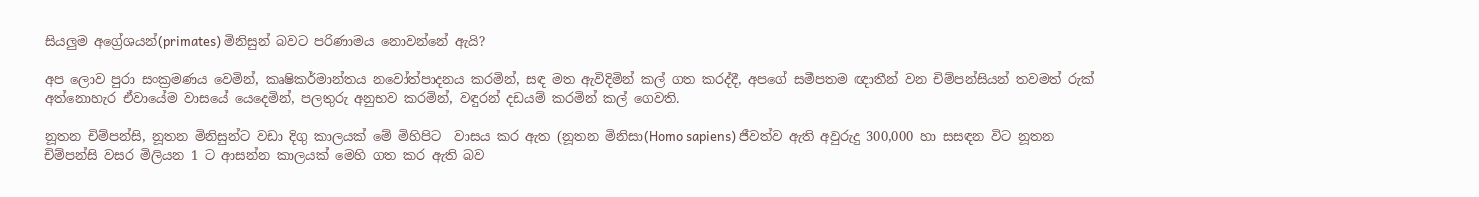සියලුම අග්‍රේශයන්(primates) මිනිසුන් බවට පරිණාමය නොවන්නේ ඇයි?

අප ලොව පුරා සංක්‍රමණය වෙමින්, කෘෂිකර්මාන්තය නවෝත්පාදනය කරමින්, සඳ මත ඇවිදිමින් කල් ගත කරද්දී, අපගේ සමීපතම ඥාතීන් වන චිම්පන්සියන් තවමත් රුක් අත්නොහැර ඒවායේම වාසයේ යෙදෙමින්, පලතුරු අනුභව කරමින්, වඳුරන් දඩයම් කරමින් කල් ගෙවති.

නූතන චිම්පන්සි, නූතන මිනිසුන්ට වඩා දිගු කාලයක් මේ මිහිපිට  වාසය කර ඇත (නූතන මිනිසා(Homo sapiens) ජීවත්ව ඇති අවුරුදු 300,000 හා සසඳන විට නූතන චිම්පන්සි වසර මිලියන 1 ට ආසන්න කාලයක් මෙහි ගත කර ඇති බව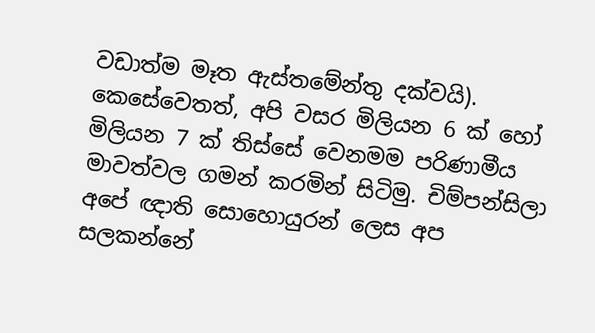වඩාත්ම මෑත ඇස්තමේන්තු දක්වයි). කෙසේවෙතත්, අපි වසර මිලියන 6 ක් හෝ මිලියන 7 ක් තිස්සේ වෙනමම පරිණාමීය මාවත්වල ගමන් කරමින් සිටිමු. චිම්පන්සිලා අපේ ඥාති සොහොයුරන් ලෙස අප සලකන්නේ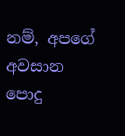නම්, අපගේ අවසාන පොදු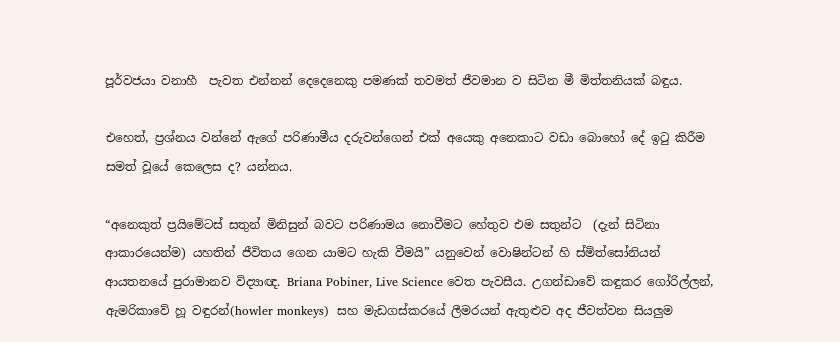පූර්වජයා වනාහී  පැවත එන්නන් දෙදෙනෙකු පමණක් තවමත් ජීවමාන ව සිටින මී මිත්තනියක් බඳුය.

එහෙත්, ප්‍රශ්නය වන්නේ ඇගේ පරිණාමීය දරුවන්ගෙන් එක් අයෙකු අනෙකාට වඩා බොහෝ දේ ඉටු කිරීම සමත් වූයේ කෙලෙස ද? යන්නය.

“අනෙකුත් ප්‍රයිමේටස් සතුන් මිනිසුන් බවට පරිණාමය නොවීමට හේතුව එම සතුන්ට  (දැන් සිටිනා ආකාරයෙන්ම) යහතින් ජීවිතය ගෙන යාමට හැකි වීමයි” යනුවෙන් වොෂින්ටන් හි ස්මිත්සෝනියන් ආයතනයේ පුරාමානව විද්‍යාඥ. Briana Pobiner, Live Science වෙත පැවසීය. උගන්ඩාවේ කඳුකර ගෝරිල්ලන්, ඇමරිකාවේ හූ වඳුරන්(howler monkeys)  සහ මැඩගස්කරයේ ලීමරයන් ඇතුළුව අද ජීවත්වන සියලුම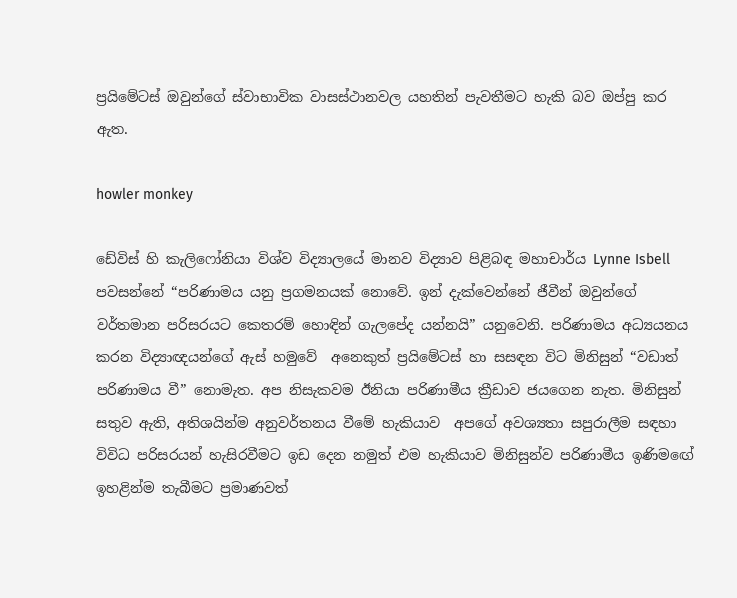ප්‍රයිමේටස් ඔවුන්ගේ ස්වාභාවික වාසස්ථානවල යහතින් පැවතීමට හැකි බව ඔප්පු කර ඇත.

howler monkey

ඩේවිස් හි කැලිෆෝනියා විශ්ව විද්‍යාලයේ මානව විද්‍යාව පිළිබඳ මහාචාර්ය Lynne Isbell පවසන්නේ “පරිණාමය යනු ප්‍රගමනයක් නොවේ. ඉන් දැක්වෙන්නේ ජීවීන් ඔවුන්ගේ වර්තමාන පරිසරයට කෙතරම් හොඳින් ගැලපේද යන්නයි” යනුවෙනි. පරිණාමය අධ්‍යයනය කරන විද්‍යාඥයන්ගේ ඇස් හමුවේ  අනෙකුත් ප්‍රයිමේටස් හා සසඳන විට මිනිසුන් “වඩාත් පරිණාමය වී” නොමැත. අප නිසැකවම ඊනියා පරිණාමීය ක්‍රීඩාව ජයගෙන නැත. මිනිසුන් සතුව ඇති, අතිශයින්ම අනුවර්තනය වීමේ හැකියාව  අපගේ අවශ්‍යතා සපුරාලීම සඳහා විවිධ පරිසරයන් හැසිරවීමට ඉඩ දෙන නමුත් එම හැකියාව මිනිසුන්ව පරිණාමීය ඉණිමඟේ ඉහළින්ම තැබීමට ප්‍රමාණවත්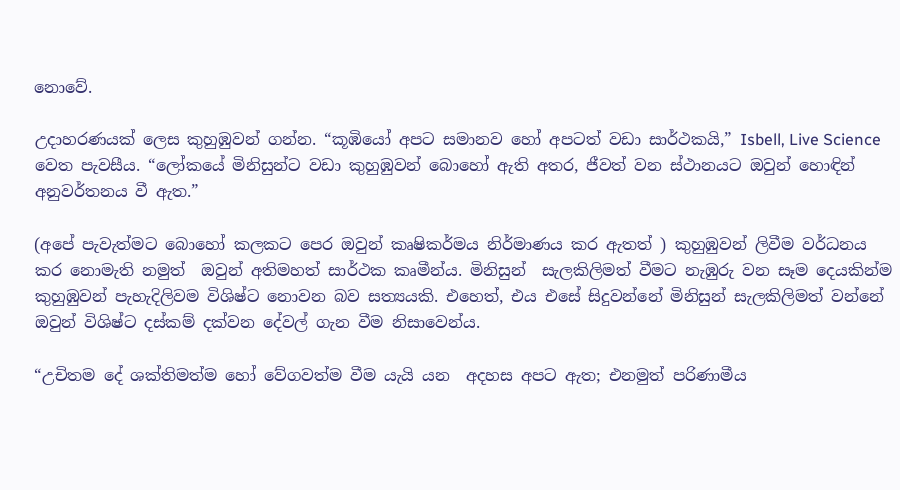නොවේ.

උදාහරණයක් ලෙස කුහුඹුවන් ගන්න. “කූඹියෝ අපට සමානව හෝ අපටත් වඩා සාර්ථකයි,” Isbell, Live Science වෙත පැවසීය. “ලෝකයේ මිනිසුන්ට වඩා කුහුඹුවන් බොහෝ ඇති අතර, ජීවත් වන ස්ථානයට ඔවුන් හොඳින් අනුවර්තනය වී ඇත.”

(අපේ පැවැත්මට බොහෝ කලකට පෙර ඔවුන් කෘෂිකර්මය නිර්මාණය කර ඇතත් ) කුහුඹුවන් ලිවීම වර්ධනය කර නොමැති නමුත්  ඔවුන් අතිමහත් සාර්ථක කෘමීන්ය. මිනිසුන්  සැලකිලිමත් වීමට නැඹුරු වන සෑම දෙයකින්ම කුහුඹුවන් පැහැදිලිවම විශිෂ්ට නොවන බව සත්‍යයකි. එහෙත්, එය එසේ සිදුවන්නේ මිනිසුන් සැලකිලිමත් වන්නේ ඔවුන් විශිෂ්ට දස්කම් දක්වන දේවල් ගැන වීම නිසාවෙන්ය.

“උචිතම දේ ශක්තිමත්ම හෝ වේගවත්ම වීම යැයි යන  අදහස අපට ඇත; එනමුත් පරිණාමීය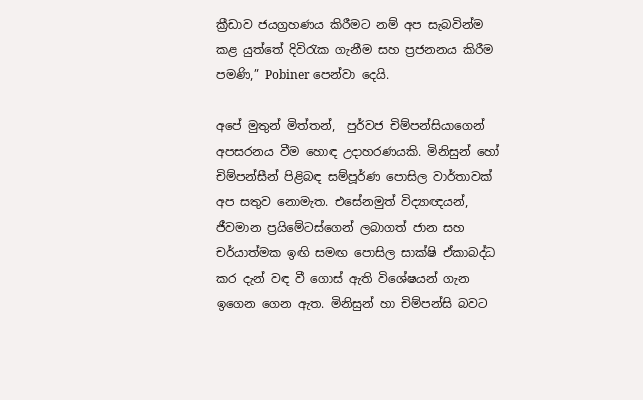ක්‍රීඩාව ජයග්‍රහණය කිරීමට නම් අප සැබවින්ම කළ යුත්තේ දිවි‍රැක ගැනීම සහ ප්‍රජනනය කිරීම පමණි,” Pobiner පෙන්වා දෙයි.

අපේ මුතුන් මිත්තන්,  පුර්වජ චිම්පන්සියාගෙන් අපසරනය වීම හොඳ උදාහරණයකි. මිනිසුන් හෝ චිම්පන්සීන් පිළිබඳ සම්පූර්ණ පොසිල වාර්තාවක් අප සතුව නොමැත. එසේනමුත් විද්‍යාඥයන්, ජීවමාන ප්‍රයිමේටස්ගෙන් ලබාගත් ජාන සහ චර්යාත්මක ඉඟි සමඟ පොසිල සාක්ෂි ඒකාබද්ධ කර දැන් වඳ වී ගොස් ඇති විශේෂයන් ගැන ඉගෙන ගෙන ඇත. මිනිසුන් හා චිම්පන්සි බවට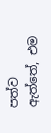පත්ව ඇත්තේ, එම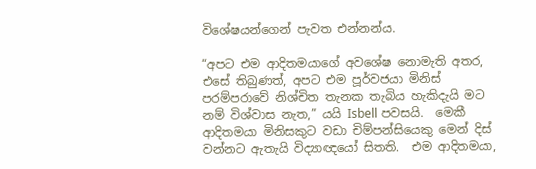විශේෂයන්ගෙන් පැවත එන්නන්ය.

“අපට එම ආදිතමයාගේ අවශේෂ නොමැති අතර,  එසේ තිබුණත්, අපට එම පූර්වජයා මිනිස් පරම්පරාවේ නිශ්චිත තැනක තැබිය හැකිදැයි මට නම් විශ්වාස නැත,” යයි Isbell පවසයි.  මෙකී ආදිතමයා මිනිසකුට වඩා චිම්පන්සියෙකු මෙන් දිස් වන්නට ඇතැයි විද්‍යාඥයෝ සිතති.  එම ආදිතමයා,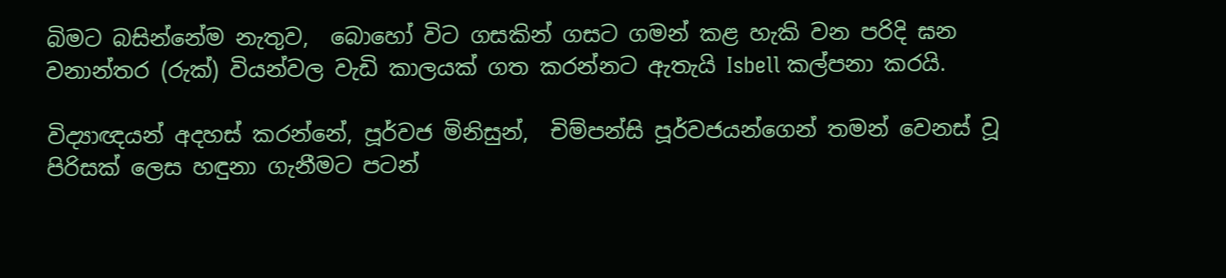බිමට බසින්නේම නැතුව,  බොහෝ විට ගසකින් ගසට ගමන් කළ හැකි වන පරිදි ඝන වනාන්තර (රුක්) වියන්වල වැඩි කාලයක් ගත කරන්නට ඇතැයි Isbell කල්පනා කරයි.

විද්‍යාඥයන් අදහස් කරන්නේ, පූර්වජ මිනිසුන්,  චිම්පන්සි පූර්වජයන්ගෙන් තමන් වෙනස් වූ පිරිසක් ලෙස හඳුනා ගැනීමට පටන්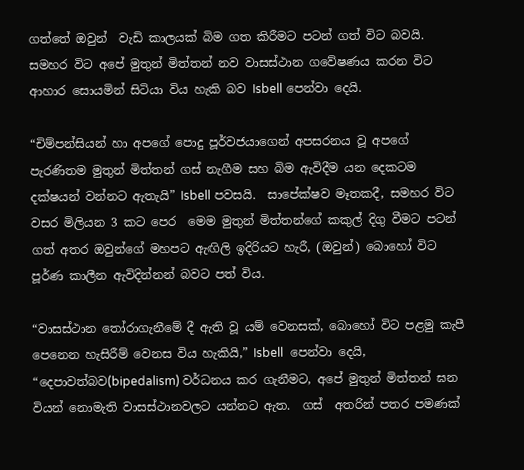ගත්තේ ඔවුන්  වැඩි කාලයක් බිම ගත කිරීමට පටන් ගත් විට බවයි. සමහර විට අපේ මුතුන් මිත්තන් නව වාසස්ථාන ගවේෂණය කරන විට ආහාර සොයමින් සිටියා විය හැකි බව Isbell පෙන්වා දෙයි.

“චිම්පන්සියන් හා අපගේ පොදු පූර්වජයාගෙන් අපසරනය වූ අපගේ පැරණිතම මුතුන් මිත්තන් ගස් නැගීම සහ බිම ඇවිදීම යන දෙකටම දක්ෂයන් වන්නට ඇතැයි” Isbell පවසයි.  සාපේක්ෂව මෑතකදී, සමහර විට වසර මිලියන 3 කට පෙර  මෙම මුතුන් මිත්තන්ගේ කකුල් දිගු වීමට පටන් ගත් අතර ඔවුන්ගේ මහපට ඇඟිලි ඉදිරියට හැරී, (ඔවුන්) බොහෝ විට පූර්ණ කාලීන ඇවිදින්නන් බවට පත් විය.

“වාසස්ථාන තෝරාගැනීමේ දී ඇති වූ යම් වෙනසක්, බොහෝ විට පළමු කැපී පෙනෙන හැසිරීම් වෙනස විය හැකියි,” Isbell  පෙන්වා දෙයි, “දෙපාවත්බව(bipedalism) වර්ධනය කර ගැනීමට, අපේ මුතුන් මිත්තන් ඝන වියන් නොමැති වාසස්ථානවලට යන්නට ඇත.  ගස්  අතරින් පතර පමණක්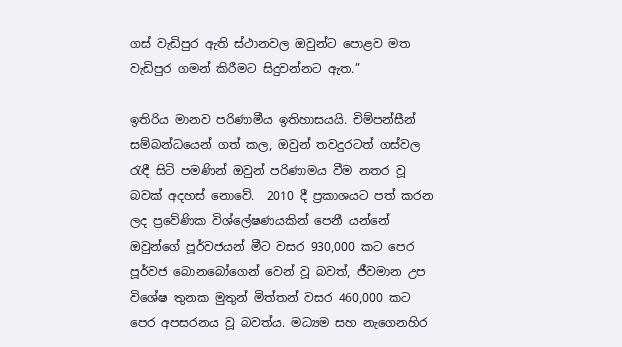ගස් වැඩිපුර ඇති ස්ථානවල ඔවුන්ට පොළව මත වැඩිපුර ගමන් කිරීමට සිදුවන්නට ඇත.”

ඉතිරිය මානව පරිණාමීය ඉතිහාසයයි. චිම්පන්සීන් සම්බන්ධයෙන් ගත් කල, ඔවුන් තවදුරටත් ගස්වල රැඳී සිටි පමණින් ඔවුන් පරිණාමය වීම නතර වූ බවක් අදහස් නොවේ.  2010 දී ප්‍රකාශයට පත් කරන ලද ප්‍රවේණික විශ්ලේෂණයකින් පෙනී යන්නේ ඔවුන්ගේ පූර්වජයන් මීට වසර 930,000 කට පෙර පූර්වජ බොනබෝගෙන් වෙන් වූ බවත්, ජීවමාන උප විශේෂ තුනක මුතුන් මිත්තන් වසර 460,000 කට පෙර අපසරනය වූ බවත්ය. මධ්‍යම සහ නැගෙනහිර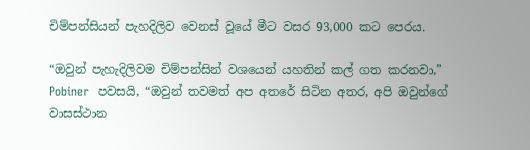චිම්පන්සියන් පැහදිලිව වෙනස් වූයේ මීට වසර 93,000 කට පෙරය.

“ඔවුන් පැහැදිලිවම චිම්පන්සින් වශයෙන් යහතින් කල් ගත කරනවා,” Pobiner  පවසයි, “ඔවුන් තවමත් අප අතරේ සිටින අතර, අපි ඔවුන්ගේ වාසස්ථාන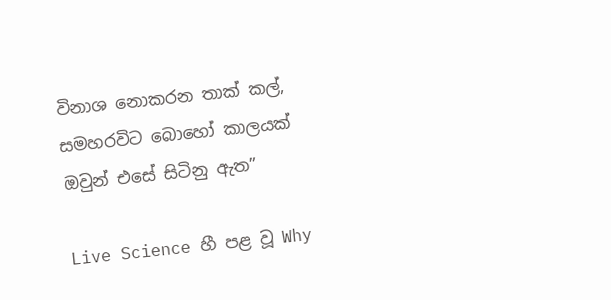විනාශ නොකරන තාක් කල්, සමහරවිට බොහෝ කාලයක් ඔවුන් එසේ සිටිනු ඇත”

Live Science හී පළ වූ Why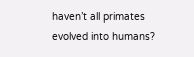haven’t all primates evolved into humans?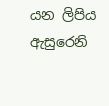යන ලිපිය ඇසුරෙනි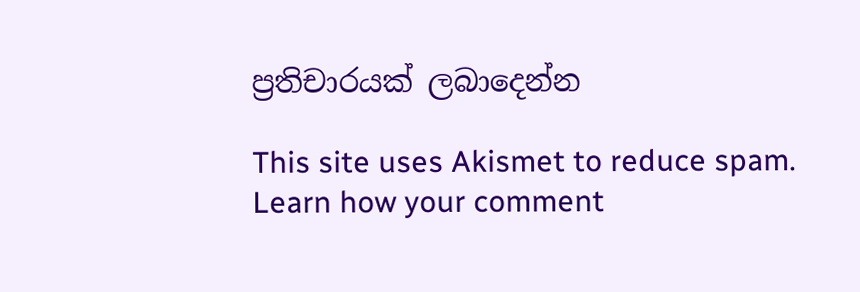ප්‍රතිචාරයක් ලබාදෙන්න

This site uses Akismet to reduce spam. Learn how your comment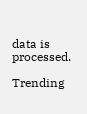data is processed.

Trending